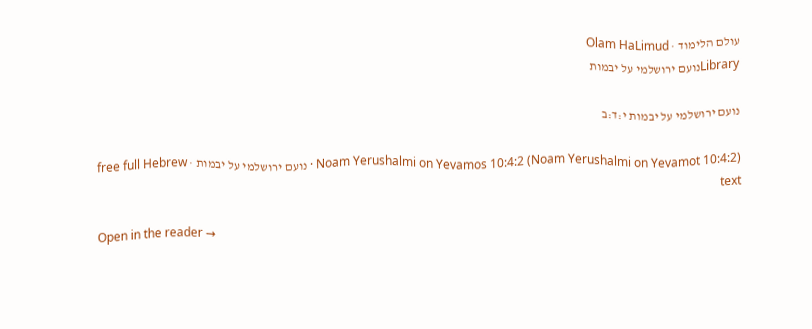עולם הלימוד · Olam HaLimud
Libraryנועם ירושלמי על יבמות

נועם ירושלמי על יבמות י:ד:ב

Noam Yerushalmi on Yevamos 10:4:2 (Noam Yerushalmi on Yevamot 10:4:2) · נועם ירושלמי על יבמות · free full Hebrew text

Open in the reader →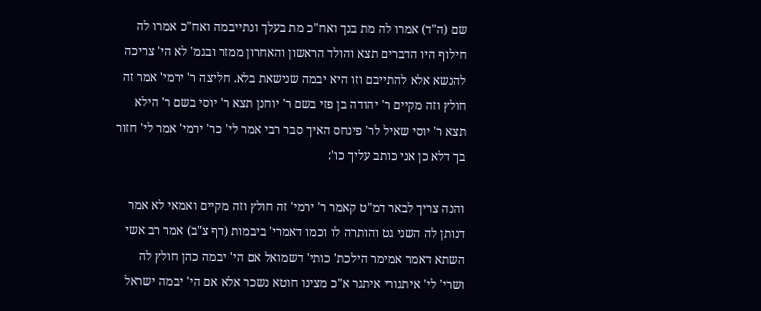שם (ה"ד) אמרו לה מת בנך ואח"כ מת בעלך ונתייבמה ואח"כ אמרו לה חילוף היו הדברים תצא והולד הראשון והאחרון ממזר ובגמ' לא הי' צריכה להנשא אלא להתייבם וזו היא יבמה שנישאת בלא. חליצה ר' ירמי' אמר זה חולץ וזה מקיים ר' יהודה בן פזי בשם ר' יוחנן תצא ר' יוסי בשם ר' הילא תצא ר' יוסי שאיל לר' פינחס האיך סבר רבי אמר לי' כר' ירמי' אמר לי' חזור בך דלא כן אני כותב עליך כו':

והנה צריך לבאר דמ"ט קאמר ר' ירמי' זה חולץ וזה מקיים ואמאי לא אמר דנותן לה השני גט והותרה לו וכמו דאמרי' ביבמות (דף צ"ב) אמר רב אשי השתא דאמר אמימר הילכת' כותי' דשמואל אם הי' יבמה כהן חולץ לה ושרי' לי' איתגורי איתגר א"כ מצינו חוטא נשכר אלא אם הי' יבמה ישראל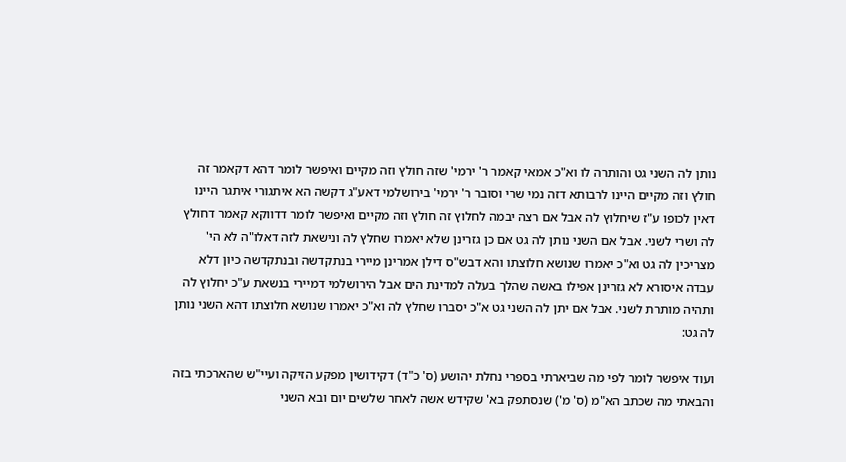נותן לה השני גט והותרה לו וא"כ אמאי קאמר ר' ירמי' שזה חולץ וזה מקיים ואיפשר לומר דהא דקאמר זה חולץ וזה מקיים היינו לרבותא דזה נמי שרי וסובר ר' ירמי' בירושלמי דאע"ג דקשה הא איתגורי איתגר היינו דאין לכופו ע"ז שיחלוץ לה אבל אם רצה יבמה לחלוץ זה חולץ וזה מקיים ואיפשר לומר דדווקא קאמר דחולץ לה ושרי לשני. אבל אם השני נותן לה גט אם כן גזרינן שלא יאמרו שחלץ לה ונישאת לזה דאלו"ה לא הי' מצריכין לה גט וא"כ יאמרו שנושא חלוצתו והא דבש"ס דילן אמרינן מיירי בנתקדשה ובנתקדשה כיון דלא עבדה איסורא לא גזרינן אפילו באשה שהלך בעלה למדינת הים אבל הירושלמי דמיירי בנשאת ע"כ יחלוץ לה ותהיה מותרת לשני. אבל אם יתן לה השני גט א"כ יסברו שחלץ לה וא"כ יאמרו שנושא חלוצתו דהא השני נותן לה גט:

ועוד איפשר לומר לפי מה שביארתי בספרי נחלת יהושע (ס' כ"ד) דקידושין מפקע הזיקה ועיי"ש שהארכתי בזה והבאתי מה שכתב הא"מ (ס' מ') שנסתפק בא' שקידש אשה לאחר שלשים יום ובא השני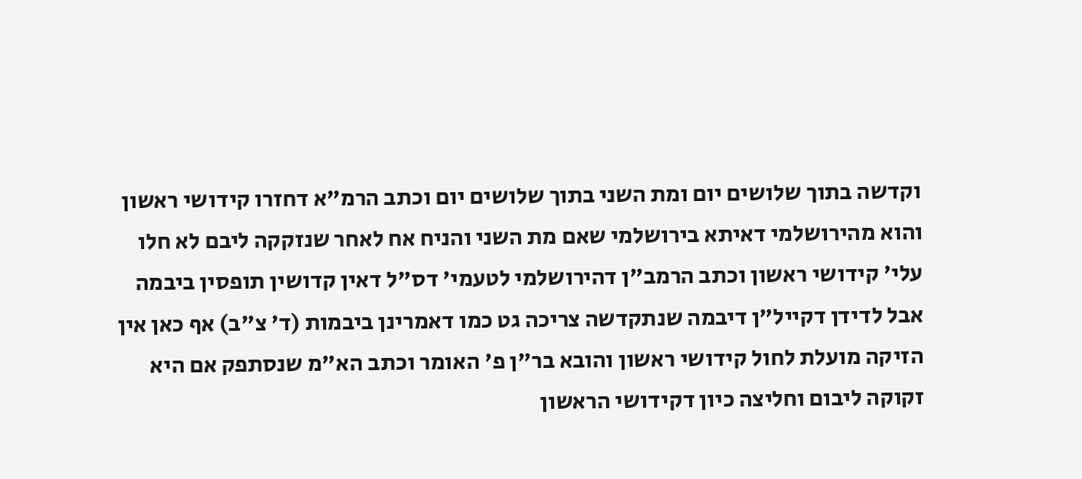וקדשה בתוך שלושים יום ומת השני בתוך שלושים יום וכתב הרמ"א דחזרו קידושי ראשון והוא מהירושלמי דאיתא בירושלמי שאם מת השני והניח אח לאחר שנזקקה ליבם לא חלו עלי' קידושי ראשון וכתב הרמב"ן דהירושלמי לטעמי' דס"ל דאין קדושין תופסין ביבמה אבל לדידן דקייל"ן דיבמה שנתקדשה צריכה גט כמו דאמרינן ביבמות (ד' צ"ב) אף כאן אין הזיקה מועלת לחול קידושי ראשון והובא בר"ן פ' האומר וכתב הא"מ שנסתפק אם היא זקוקה ליבום וחליצה כיון דקידושי הראשון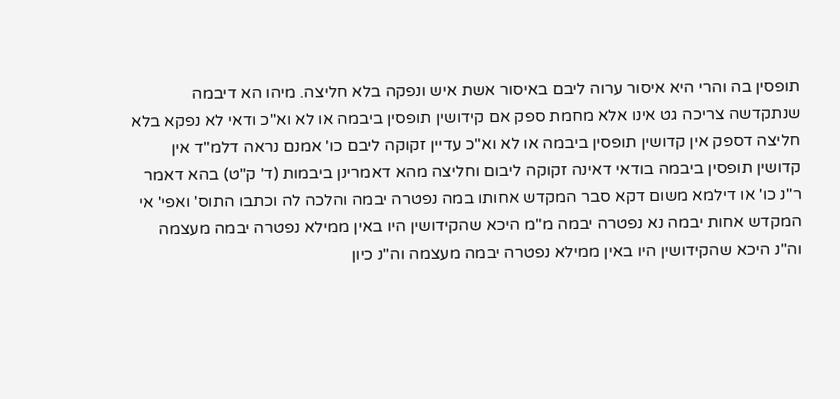תופסין בה והרי היא איסור ערוה ליבם באיסור אשת איש ונפקה בלא חליצה. מיהו הא דיבמה שנתקדשה צריכה גט אינו אלא מחמת ספק אם קידושין תופסין ביבמה או לא וא"כ ודאי לא נפקא בלא חליצה דספק אין קדושין תופסין ביבמה או לא וא"כ עדיין זקוקה ליבם כו' אמנם נראה דלמ"ד אין קדושין תופסין ביבמה בודאי דאינה זקוקה ליבום וחליצה מהא דאמרינן ביבמות (ד' ק"ט) בהא דאמר ר"נ כו' או דילמא משום דקא סבר המקדש אחותו במה נפטרה יבמה והלכה לה וכתבו התוס' ואפי' אי המקדש אחות יבמה נא נפטרה יבמה מ"מ היכא שהקידושין היו באין ממילא נפטרה יבמה מעצמה וה"נ היכא שהקידושין היו באין ממילא נפטרה יבמה מעצמה וה"נ כיון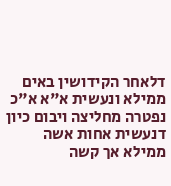דלאחר הקידושין באים ממילא ונעשית א"א א"כ נפטרה מחליצה ויבום כיון דנעשית אחות אשה ממילא אך קשה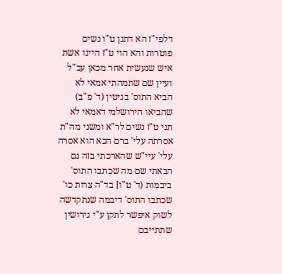דלפי"ז הא דתנן ט"ו נשים פוטרות והא הוי ט"ז היינו אשת איש שנעשית אחר מכאן עכ"ל ועיין שם שתמהתי אמאי לא הביא התוס' בגיטין (ד' פ"ב) שהביאו הירושלמי דאמאי לא תני ט"ז נשים לר"א ומשני מה"ת אסרתה עלי' ברם הכא הוא אסרה עלי' עיי"ש שהארכתי בזה גם הבאתי שם מה שכתבו התוס' ביבמות (ד' ט"ו] בד"ה צרות כו' שכתבו התוס' דיבמה שנתקדשה לשוק איפשר לתקן ע"י גירושין שתתייבם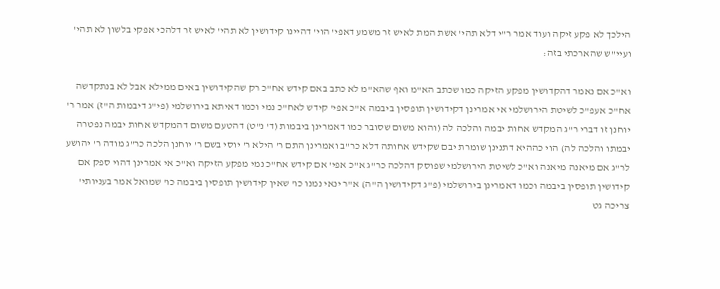הילכך לא פקע זיקה ועוד אמר ר"י דלא תהי' אשת המת לאיש זר משמע דאפי' הוי' דהיינו קידושין לא תהי' לאיש זר דלהכי אפקי בלשון לא תהי' ועיי"ש שהארכתי בזה:

וא"כ אם נאמר דהקדושין מפקע הזיקה כמו שכתב הא"מ ואף שהא"מ לא כתב באם קידש אח"כ רק שהקידושין באים ממילא אבל לא בנתקדשה אח"כ אעפ"כ לשיטת הירושלמי אי אמרינן דקידושין תופסין ביבמה א"כ אפי' קידש לאח"כ נמי וכמו דאיתא בירושלמי (פי"ג דיבמות ה"ז) אמר ר' יוחנן זו דברי ר"ג המקדש אחות יבמה והלכה לה (והוא משום שסובר כמו דאמרינן ביבמות (ד' נ"ט) דהטעם משום דהמקדש אחות יבמה נפטרה יבמתו והלכה לה) הוי כההיא דתנינן שומרת יבם שקידש אחותה דלא כר"ב ואמרינן התם ר' הילא ר' יוסי בשם ר' יוחנן הלכה כר"ג מודה ר' יהושע לר"ג אם מיאנה מיאנה וא"כ לשיטת הירושלמי שפוסק דהלכה כר"ג א"כ אפי' אם קידש אח"כ נמי מפקע הזיקה וא"כ אי אמרינן דהוי ספק אם קידושין תופסין ביבמה וכמו דאמרינן בירושלמי (פ"ג דקידושין ה"ה) א"ר ינאי נמנו כו' שאין קידושין תופסין ביבמה כו' שמואל אמר בעניותי' צריכה גט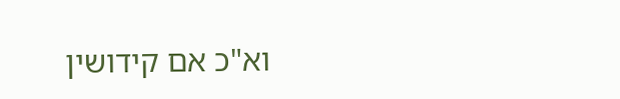וא"כ אם קידושין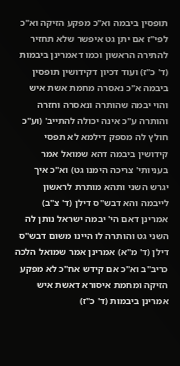תופסין ביבמה וא"כ מפקע הזיקה וא"כ לפי"ז אם יתן גט איפשר שלא תחזיר להתירה הראשון וכמו דאמרינן ביבמות (ד' כ"ז) ועוד דכיון דקידושין תופסין ביבמה א"כ נאסרה מחמת אשת איש והוי יבמה שהותרה ונאסרה וחזרה והותרה ע"כ אינה יכולה להתייב' (וע"כ חולץ לה מספק דילמא לא תפסי קידושין ביבמה דהא שמואל אמר בעניותי' צריכה הימנו גט) וא"כ איך יגרש השני ותהא מותרת לראשון לייבמה והא דבש"ס דילן (ד' צ"ב) אמרינן דאם הי' יבמה ישראל נותן לה השני גט והותרה לו היינו משום דבש"ס דילן (ד' מ"א) אמרינן אמר שמואל הלכה כריב"ב וא"כ אם קידש אח"כ לא מפקע הזיקה ומחמת איסורא דאשת איש אמרינן ביבמות (ד' כ"ז)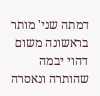דמתה שני' מותר בראשונה משום דהוי יבמה שהותרה ונאסרה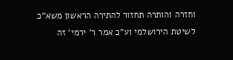וחזרה והותרה תחזור להתירה הראשון משא"כ לשיטת הירושלמי וע"כ אמר ר' ירמי' זה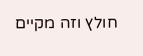חולץ וזה מקיים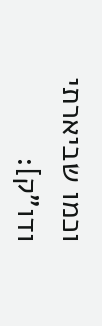וכמו שביארתי ודו"ק]: